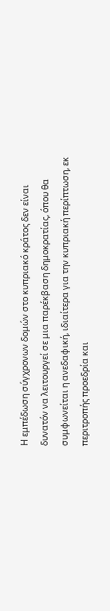Η εμπέδωση σύγχρονων δομών στο κυπριακό κράτος δεν είναι δυνατόν να λειτουργεί σε μια παρέκβαση δημοκρατίας, όπου θα συμφωνείται η ανεδαφική, ιδιαίτερα για την κυπριακή περίπτωση, εκ περιτροπής προεδρία και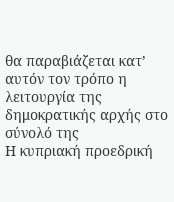θα παραβιάζεται κατ’ αυτόν τον τρόπο η λειτουργία της δημοκρατικής αρχής στο σύνολό της
Η κυπριακή προεδρική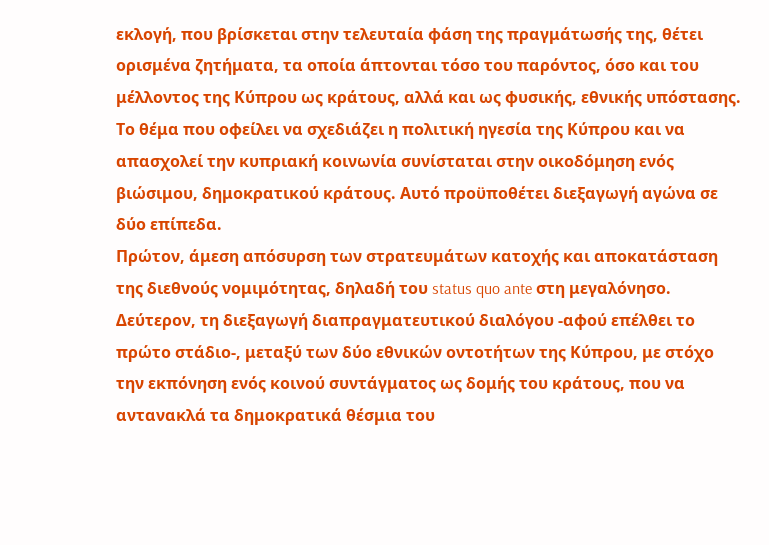εκλογή, που βρίσκεται στην τελευταία φάση της πραγμάτωσής της, θέτει ορισμένα ζητήματα, τα οποία άπτονται τόσο του παρόντος, όσο και του μέλλοντος της Κύπρου ως κράτους, αλλά και ως φυσικής, εθνικής υπόστασης. Το θέμα που οφείλει να σχεδιάζει η πολιτική ηγεσία της Κύπρου και να απασχολεί την κυπριακή κοινωνία συνίσταται στην οικοδόμηση ενός βιώσιμου, δημοκρατικού κράτους. Αυτό προϋποθέτει διεξαγωγή αγώνα σε δύο επίπεδα.
Πρώτον, άμεση απόσυρση των στρατευμάτων κατοχής και αποκατάσταση της διεθνούς νομιμότητας, δηλαδή του status quo ante στη μεγαλόνησο. Δεύτερον, τη διεξαγωγή διαπραγματευτικού διαλόγου -αφού επέλθει το πρώτο στάδιο-, μεταξύ των δύο εθνικών οντοτήτων της Κύπρου, με στόχο την εκπόνηση ενός κοινού συντάγματος ως δομής του κράτους, που να αντανακλά τα δημοκρατικά θέσμια του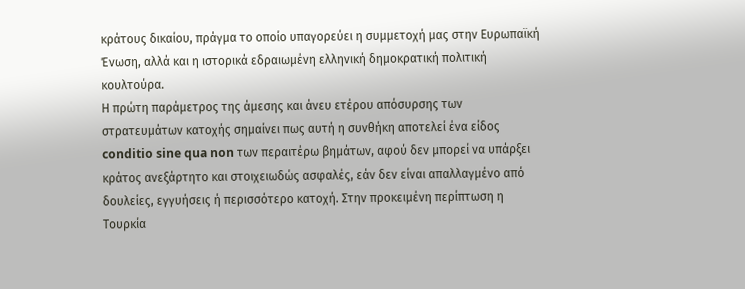κράτους δικαίου, πράγμα το οποίο υπαγορεύει η συμμετοχή μας στην Ευρωπαϊκή Ένωση, αλλά και η ιστορικά εδραιωμένη ελληνική δημοκρατική πολιτική κουλτούρα.
Η πρώτη παράμετρος της άμεσης και άνευ ετέρου απόσυρσης των στρατευμάτων κατοχής σημαίνει πως αυτή η συνθήκη αποτελεί ένα είδος conditio sine qua non των περαιτέρω βημάτων, αφού δεν μπορεί να υπάρξει κράτος ανεξάρτητο και στοιχειωδώς ασφαλές, εάν δεν είναι απαλλαγμένο από δουλείες, εγγυήσεις ή περισσότερο κατοχή. Στην προκειμένη περίπτωση η Τουρκία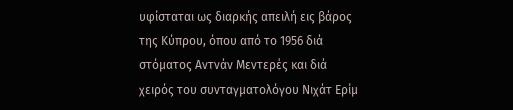υφίσταται ως διαρκής απειλή εις βάρος της Κύπρου, όπου από το 1956 διά στόματος Αντνάν Μεντερές και διά χειρός του συνταγματολόγου Νιχάτ Ερίμ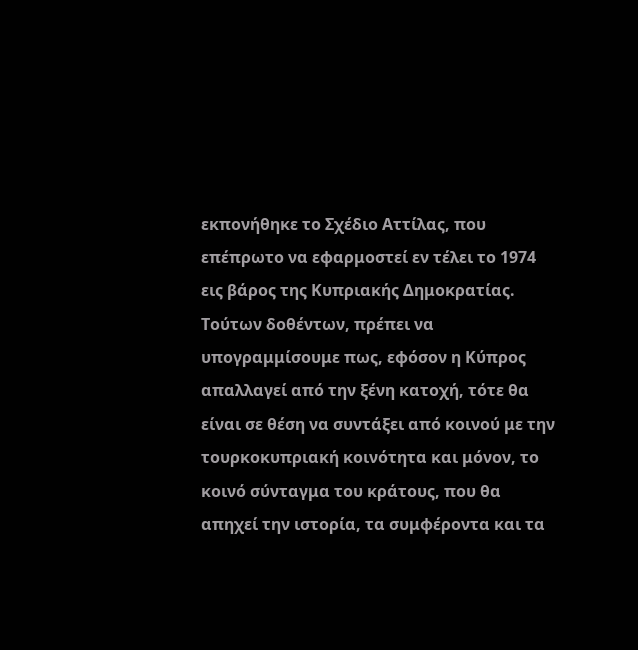εκπονήθηκε το Σχέδιο Αττίλας, που επέπρωτο να εφαρμοστεί εν τέλει το 1974 εις βάρος της Κυπριακής Δημοκρατίας.
Τούτων δοθέντων, πρέπει να υπογραμμίσουμε πως, εφόσον η Κύπρος απαλλαγεί από την ξένη κατοχή, τότε θα είναι σε θέση να συντάξει από κοινού με την τουρκοκυπριακή κοινότητα και μόνον, το κοινό σύνταγμα του κράτους, που θα απηχεί την ιστορία, τα συμφέροντα και τα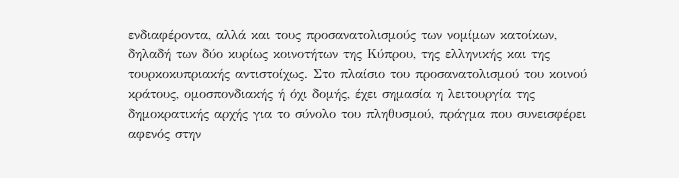ενδιαφέροντα, αλλά και τους προσανατολισμούς των νομίμων κατοίκων, δηλαδή των δύο κυρίως κοινοτήτων της Κύπρου, της ελληνικής και της τουρκοκυπριακής αντιστοίχως. Στο πλαίσιο του προσανατολισμού του κοινού κράτους, ομοσπονδιακής ή όχι δομής, έχει σημασία η λειτουργία της δημοκρατικής αρχής για το σύνολο του πληθυσμού, πράγμα που συνεισφέρει αφενός στην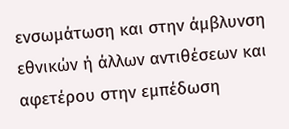ενσωμάτωση και στην άμβλυνση εθνικών ή άλλων αντιθέσεων και αφετέρου στην εμπέδωση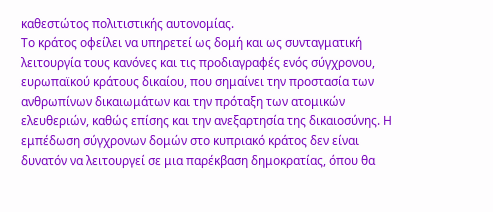καθεστώτος πολιτιστικής αυτονομίας.
Το κράτος οφείλει να υπηρετεί ως δομή και ως συνταγματική λειτουργία τους κανόνες και τις προδιαγραφές ενός σύγχρονου, ευρωπαϊκού κράτους δικαίου, που σημαίνει την προστασία των ανθρωπίνων δικαιωμάτων και την πρόταξη των ατομικών ελευθεριών, καθώς επίσης και την ανεξαρτησία της δικαιοσύνης. Η εμπέδωση σύγχρονων δομών στο κυπριακό κράτος δεν είναι δυνατόν να λειτουργεί σε μια παρέκβαση δημοκρατίας, όπου θα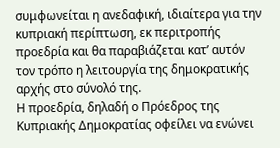συμφωνείται η ανεδαφική, ιδιαίτερα για την κυπριακή περίπτωση, εκ περιτροπής προεδρία και θα παραβιάζεται κατ’ αυτόν τον τρόπο η λειτουργία της δημοκρατικής αρχής στο σύνολό της.
Η προεδρία, δηλαδή ο Πρόεδρος της Κυπριακής Δημοκρατίας οφείλει να ενώνει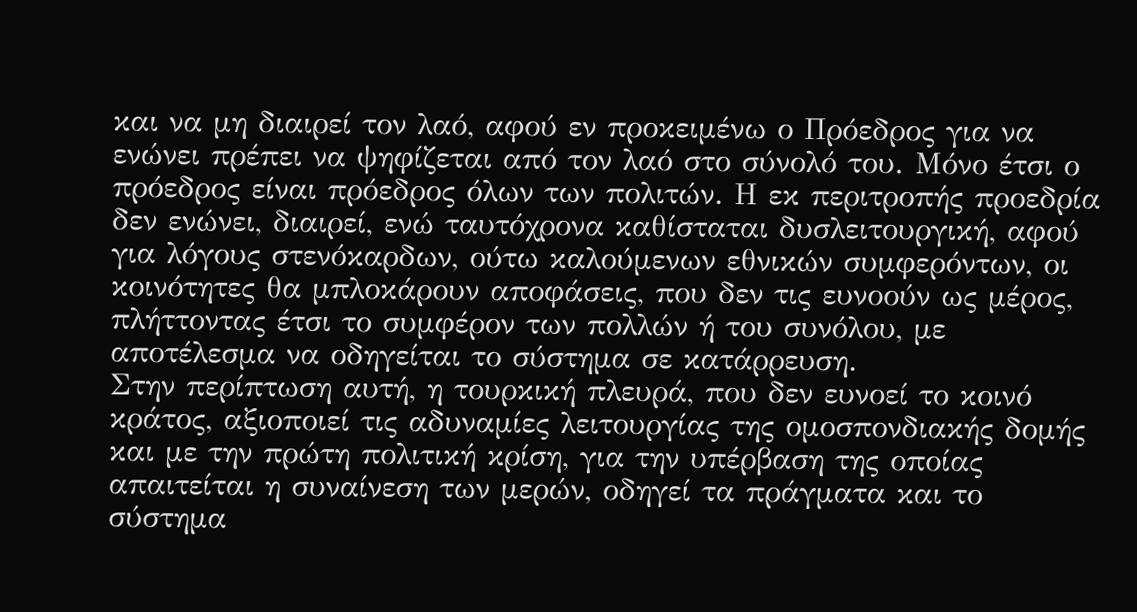και να μη διαιρεί τον λαό, αφού εν προκειμένω ο Πρόεδρος για να ενώνει πρέπει να ψηφίζεται από τον λαό στο σύνολό του. Μόνο έτσι ο πρόεδρος είναι πρόεδρος όλων των πολιτών. Η εκ περιτροπής προεδρία δεν ενώνει, διαιρεί, ενώ ταυτόχρονα καθίσταται δυσλειτουργική, αφού για λόγους στενόκαρδων, ούτω καλούμενων εθνικών συμφερόντων, οι κοινότητες θα μπλοκάρουν αποφάσεις, που δεν τις ευνοούν ως μέρος, πλήττοντας έτσι το συμφέρον των πολλών ή του συνόλου, με αποτέλεσμα να οδηγείται το σύστημα σε κατάρρευση.
Στην περίπτωση αυτή, η τουρκική πλευρά, που δεν ευνοεί το κοινό κράτος, αξιοποιεί τις αδυναμίες λειτουργίας της ομοσπονδιακής δομής και με την πρώτη πολιτική κρίση, για την υπέρβαση της οποίας απαιτείται η συναίνεση των μερών, οδηγεί τα πράγματα και το σύστημα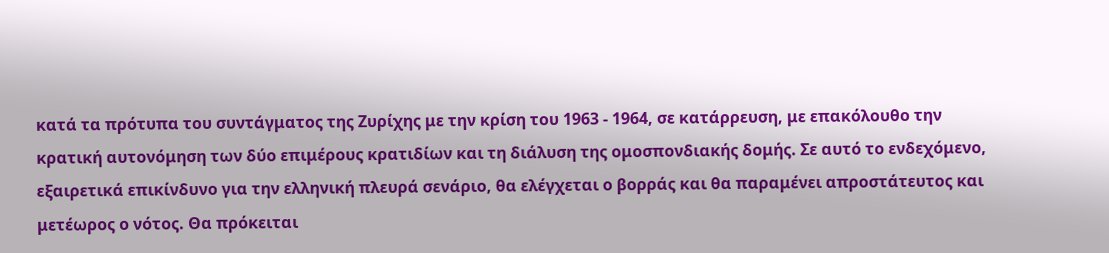κατά τα πρότυπα του συντάγματος της Ζυρίχης με την κρίση του 1963 - 1964, σε κατάρρευση, με επακόλουθο την κρατική αυτονόμηση των δύο επιμέρους κρατιδίων και τη διάλυση της ομοσπονδιακής δομής. Σε αυτό το ενδεχόμενο, εξαιρετικά επικίνδυνο για την ελληνική πλευρά σενάριο, θα ελέγχεται ο βορράς και θα παραμένει απροστάτευτος και μετέωρος ο νότος. Θα πρόκειται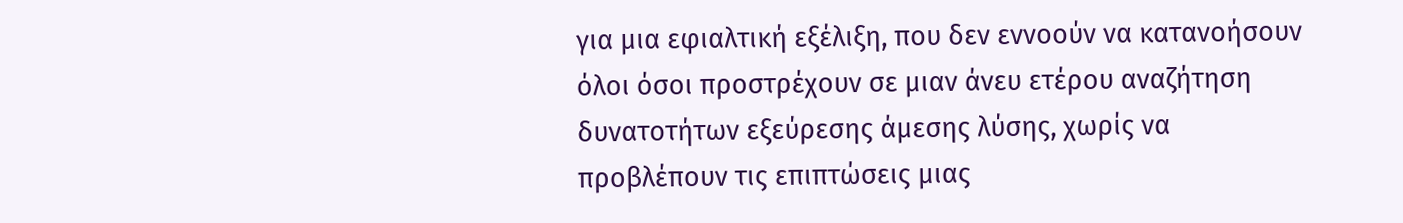για μια εφιαλτική εξέλιξη, που δεν εννοούν να κατανοήσουν όλοι όσοι προστρέχουν σε μιαν άνευ ετέρου αναζήτηση δυνατοτήτων εξεύρεσης άμεσης λύσης, χωρίς να προβλέπουν τις επιπτώσεις μιας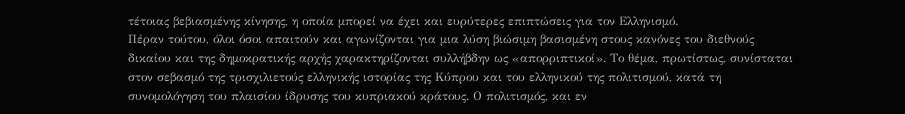τέτοιας βεβιασμένης κίνησης, η οποία μπορεί να έχει και ευρύτερες επιπτώσεις για τον Ελληνισμό.
Πέραν τούτου, όλοι όσοι απαιτούν και αγωνίζονται για μια λύση βιώσιμη βασισμένη στους κανόνες του διεθνούς δικαίου και της δημοκρατικής αρχής χαρακτηρίζονται συλλήβδην ως «απορριπτικοί». Το θέμα, πρωτίστως, συνίσταται στον σεβασμό της τρισχιλιετούς ελληνικής ιστορίας της Κύπρου και του ελληνικού της πολιτισμού, κατά τη συνομολόγηση του πλαισίου ίδρυσης του κυπριακού κράτους. Ο πολιτισμός, και εν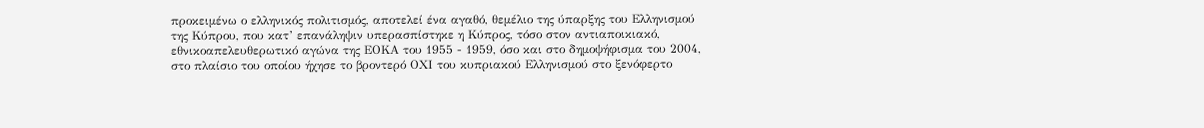προκειμένω ο ελληνικός πολιτισμός, αποτελεί ένα αγαθό, θεμέλιο της ύπαρξης του Ελληνισμού της Κύπρου, που κατ’ επανάληψιν υπερασπίστηκε η Κύπρος, τόσο στον αντιαποικιακό, εθνικοαπελευθερωτικό αγώνα της ΕΟΚΑ του 1955 - 1959, όσο και στο δημοψήφισμα του 2004, στο πλαίσιο του οποίου ήχησε το βροντερό ΟΧΙ του κυπριακού Ελληνισμού στο ξενόφερτο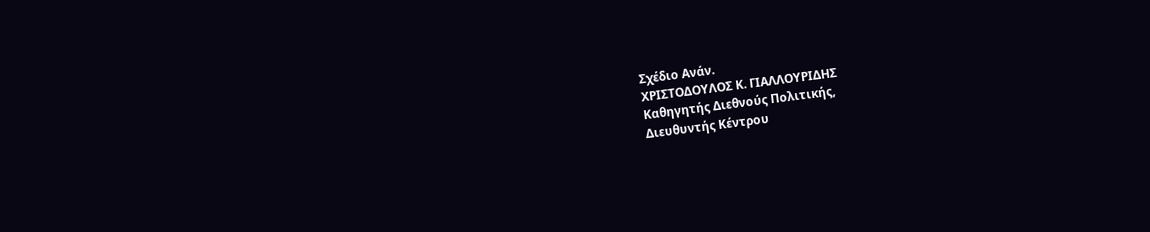Σχέδιο Ανάν.
ΧΡΙΣΤΟΔΟΥΛΟΣ Κ. ΓΙΑΛΛΟΥΡΙΔΗΣ
Καθηγητής Διεθνούς Πολιτικής,
Διευθυντής Κέντρου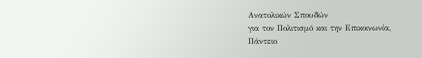Ανατολικών Σπουδών
για τον Πολιτισμό και την Επικοινωνία,
Πάντειο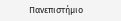Πανεπιστήμιο